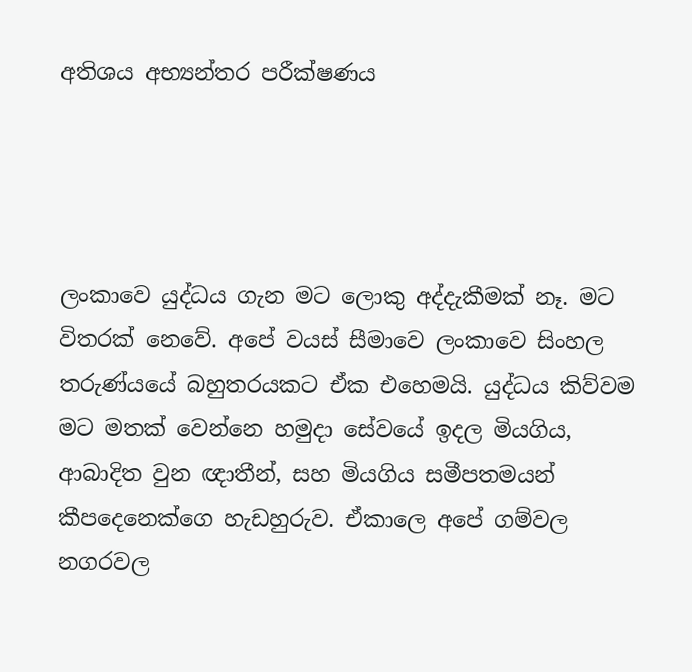අතිශය අභ්‍යන්තර පරීක්ෂණය




ලංකාවෙ යුද්ධය ගැන මට ලොකු අද්දැකීමක් නෑ. මට විතරක් නෙවේ. අපේ වයස් සීමාවෙ ලංකාවෙ සිංහල තරුණ්යයේ බහුතරයකට ඒක එහෙමයි. යුද්ධය කිව්වම මට මතක් වෙන්නෙ හමුදා සේවයේ ඉදල මියගිය, ආබාදිත වුන ඥාතීන්, සහ මියගිය සමීපතමයන් කීපදෙනෙක්ගෙ හැඩහුරුව. ඒකාලෙ අපේ ගම්වල නගරවල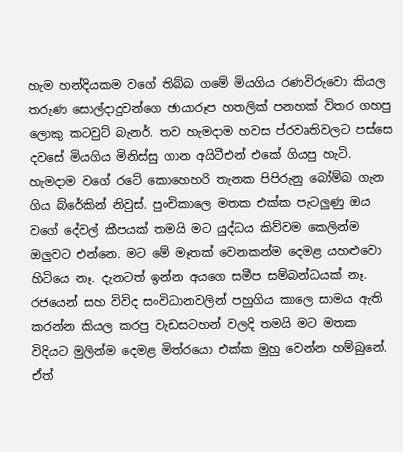හැම හන්දියකම වගේ තිබ්බ ගමේ මියගිය රණවිරුවො කියල තරුණ සොල්දාදුවන්ගෙ ඡායාරූප හතලික් පනහක් විතර ගහපු ලොකු කටවුට් බැනර්. තව හැමදාම හවස ප්රවෘතිවලට පස්සෙ දවසේ මියගිය මිනිස්සු ගාන අයිටීඑන් එකේ ගියපු හැටි. හැමදාම වගේ රටේ කොහෙහරි තැනක පිපිරුනු බෝම්බ ගැන ගිය බ්රේකින් නිවුස්. පුංචිකාලෙ මතක එක්ක පැටලුණු ඔය වගේ දේවල් කීපයක් තමයි මට යුද්ධය කිව්වම කෙලින්ම ඔලුවට එන්නෙ. මට මේ මෑතක් වෙනකන්ම දෙමළ යහළුවො හිටියෙ නෑ. දැනටත් ඉන්න අයගෙ සමීප සම්බන්ධයක් නෑ. රජයෙන් සහ විවිද සංවිධානවලින් පහුගිය කාලෙ සාමය ඇති කරන්න කියල කරපු වැඩසටහන් වලදි තමයි මට මතක විදියට මුලින්ම දෙමළ මිත්රයො එක්ක මුහු වෙන්න හම්බුනේ. ඒත්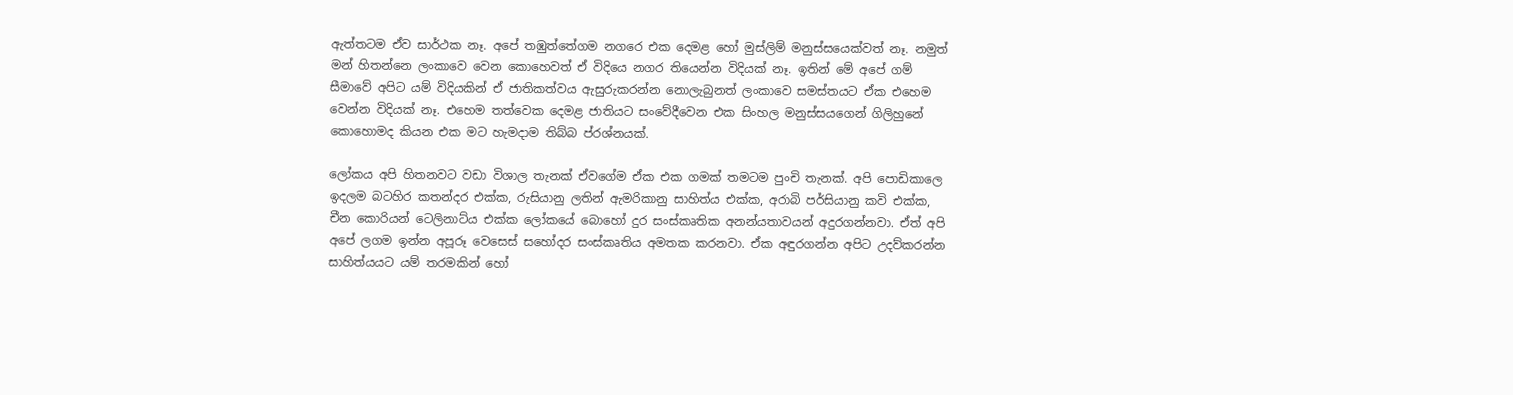ඇත්තටම ඒව සාර්ථක නෑ. අපේ තඹුත්තේගම නගරෙ එක දෙමළ හෝ මුස්ලිම් මනුස්සයෙක්වත් නෑ. නමුත් මන් හිතන්නෙ ලංකාවෙ වෙන කොහෙවත් ඒ විදියෙ නගර තියෙන්න විදියක් නෑ. ඉතින් මේ අපේ ගම් සීමාවේ අපිට යම් විදියකින් ඒ ජාතිකත්වය ඇසුරුකරන්න නොලැබුනත් ලංකාවෙ සමස්තයට ඒක එහෙම වෙන්න විදියක් නෑ. එහෙම තත්වෙක දෙමළ ජාතියට සංවේදීවෙන එක සිංහල මනුස්සයගෙන් ගිලිහුනේ කොහොමද කියන එක මට හැමදාම තිබ්බ ප්රශ්නයක්.

ලෝකය අපි හිතනවට වඩා විශාල තැනක් ඒවගේම ඒක එක ගමක් තමටම පුංචි තැනක්. අපි පොඩිකාලෙ ඉදලම බටහිර කතන්දර එක්ක, රුසියානු ලතින් ඇමරිකානු සාහිත්ය එක්ක, අරාබි පර්සියානු කවි එක්ක, චීන කොරියන් ටෙලිනාට්ය එක්ක ලෝකයේ බොහෝ දුර සංස්කෘතික අනන්යතාවයන් අදුරගන්නවා. ඒත් අපි අපේ ලගම ඉන්න අපූරූ වෙසෙස් සහෝදර සංස්කෘතිය අමතක කරනවා. ඒක අඳුරගන්න අපිට උදව්කරන්න සාහිත්යයට යම් තරමකින් හෝ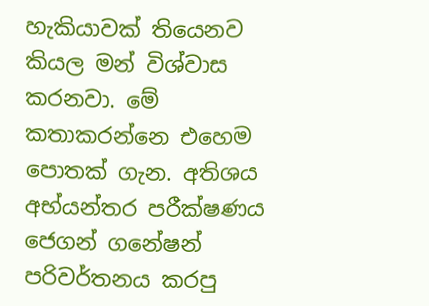හැකියාවක් තියෙනව කියල මන් විශ්වාස කරනවා. මේ කතාකරන්නෙ එහෙම පොතක් ගැන. අතිශය අභ්යන්තර පරීක්ෂණය ජෙගන් ගනේෂන් පරිවර්තනය කරපු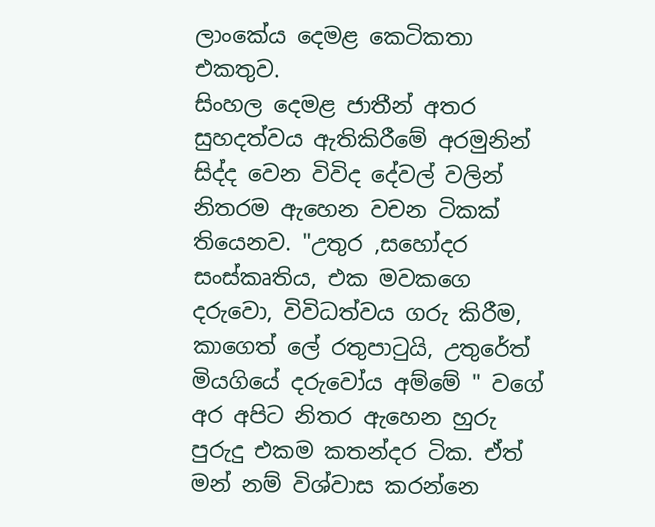ලාංකේය දෙමළ කෙටිකතා එකතුව.
සිංහල දෙමළ ජාතීන් අතර සුහදත්වය ඇතිකිරීමේ අරමුනින් සිද්ද වෙන විවිද දේවල් වලින් නිතරම ඇහෙන වචන ටිකක් තියෙනව. "උතුර ,සහෝදර සංස්කෘතිය, එක මවකගෙ දරුවො, විවිධත්වය ගරු කිරීම, කාගෙත් ලේ රතුපාටුයි, උතුරේත් මියගියේ දරුවෝය අම්මේ " වගේ අර අපිට නිතර ඇහෙන හුරු පුරුදු එකම කතන්දර ටික. ඒත් මන් නම් විශ්වාස කරන්නෙ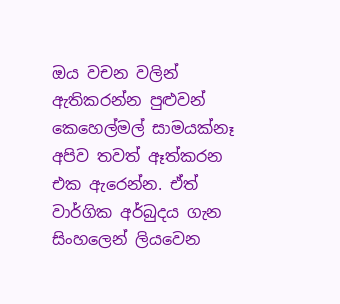ඔය වචන වලින් ඇතිකරන්න පුළුවන් කෙහෙල්මල් සාමයක්නෑ අපිව තවත් ඈත්කරන එක ඇරෙන්න. ඒත් වාර්ගික අර්බුදය ගැන සිංහලෙන් ලියවෙන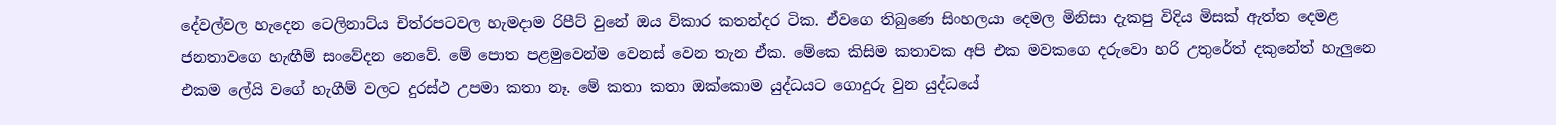දේවල්වල හැදෙන ටෙලිනාට්ය චිත්රපටවල හැමදාම රිපීට් වුනේ ඔය විකාර කතන්දර ටික. ඒවගෙ තිබුණෙ සිංහලයා දෙමල මිනිසා දැකපු විදිය මිසක් ඇත්ත දෙමළ ජනතාවගෙ හැඟීම් සංවේදන නෙවේ. මේ පොත පළමුවෙන්ම වෙනස් වෙන තැන ඒක. මේකෙ කිසිම කතාවක අපි එක මවකගෙ දරුවො හරි උතුරේත් දකුනේත් හැලුනෙ එකම ලේයි වගේ හැගීම් වලට දුරස්ථ උපමා කතා නෑ. මේ කතා කතා ඔක්කොම යුද්ධයට ගොදුරු වුන යුද්ධයේ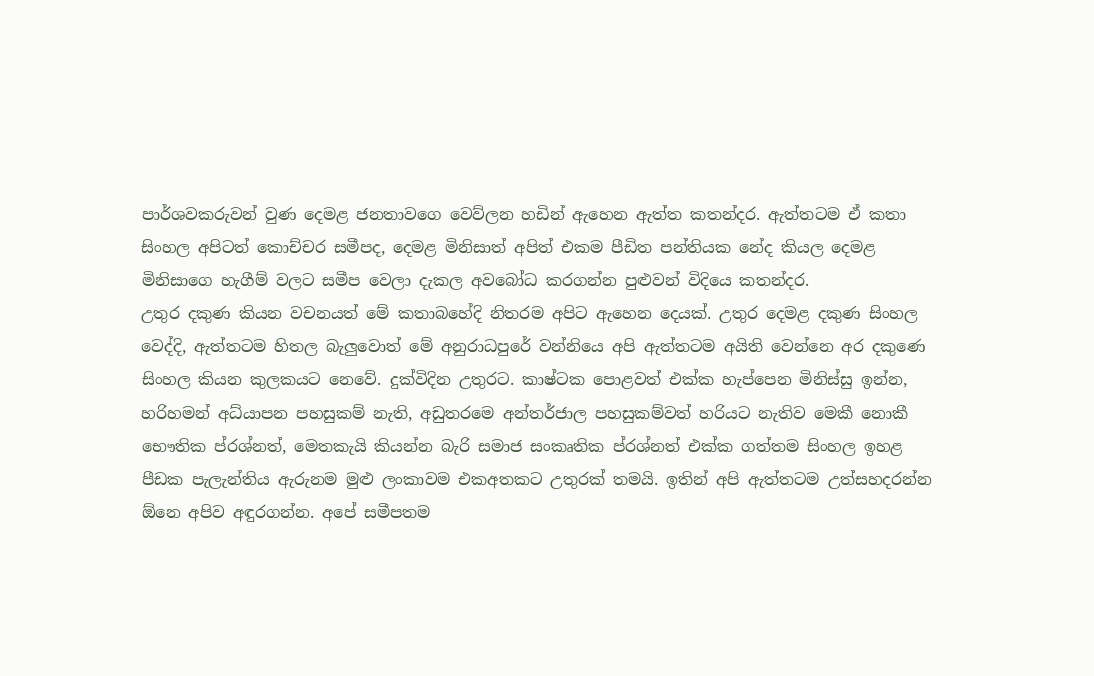පාර්ශවකරුවන් වුණ දෙමළ ජනතාවගෙ වෙව්ලන හඩින් ඇහෙන ඇත්ත කතන්දර. ඇත්තටම ඒ කතා සිංහල අපිටත් කොච්චර සමීපද, දෙමළ මිනිසාත් අපිත් එකම පීඩිත පන්තියක නේද කියල දෙමළ මිනිසාගෙ හැගීම් වලට සමීප වෙලා දැකල අවබෝධ කරගන්න පුළුවන් විදියෙ කතන්දර.
උතුර දකුණ කියන වචනයත් මේ කතාබහේදි නිතරම අපිට ඇහෙන දෙයක්. උතුර දෙමළ දකුණ සිංහල වෙද්දි, ඇත්තටම හිතල බැලුවොත් මේ අනුරාධපුරේ වන්නියෙ අපි ඇත්තටම අයිති වෙන්නෙ අර දකුණෙ සිංහල කියන කුලකයට නෙවේ. දුක්විදින උතුරට. කාෂ්ටක පොළවත් එක්ක හැප්පෙන මිනිස්සු ඉන්න, හරිහමන් අධ්යාපන පහසුකම් නැති, අඩුතරමෙ අන්තර්ජාල පහසුකම්වත් හරියට නැතිව මෙකී නොකී භෞතික ප්රශ්නත්, මෙතකැයි කියන්න බැරි සමාජ සංකෘතික ප්රශ්නත් එක්ක ගත්තම සිංහල ඉහළ පීඩක පැලැන්තිය ඇරුනම මුළු ලංකාවම එකඅතකට උතුරක් තමයි. ඉතින් අපි ඇත්තටම උත්සහදරන්න ඕනෙ අපිව අඳුරගන්න. අපේ සමීපතම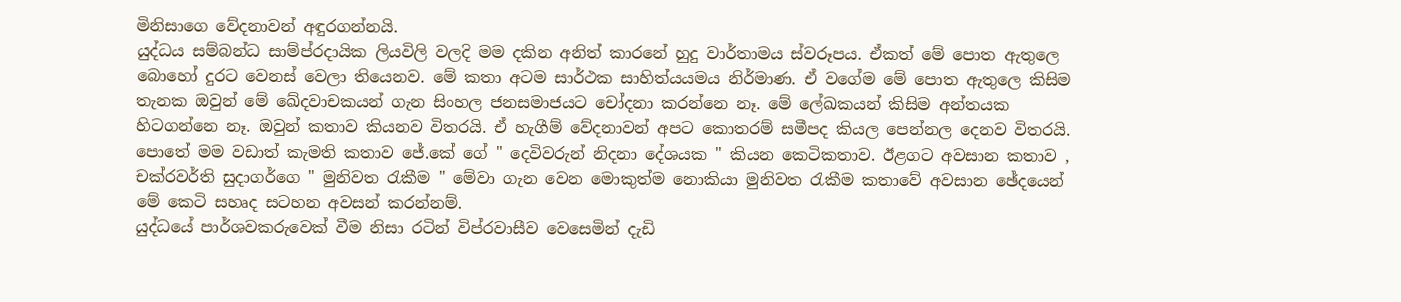මිනිසාගෙ වේදනාවන් අඳුරගන්නයි.
යුද්ධය සම්බන්ධ සාම්ප්රදායික ලියවිලි වලදි මම දකින අනිත් කාරනේ හුදු වාර්තාමය ස්වරූපය. ඒකත් මේ පොත ඇතුලෙ බොහෝ දුරට වෙනස් වෙලා තියෙනව. මේ කතා අටම සාර්ථක සාහිත්යයමය නිර්මාණ. ඒ වගේම මේ පොත ඇතුලෙ කිසිම තැනක ඔවුන් මේ ඛේදවාචකයන් ගැන සිංහල ජනසමාජයට චෝදනා කරන්නෙ නෑ. මේ ලේඛකයන් කිසිම අන්තයක හිටගන්නෙ නෑ. ඔවුන් කතාව කියනව විතරයි. ඒ හැගීම් වේදනාවන් අපට කොතරම් සමීපද කියල පෙන්නල දෙනව විතරයි.
පොතේ මම වඩාත් කැමති කතාව ජේ.කේ ගේ " දෙවිවරුන් නිදනා දේශයක " කියන කෙටිකතාව. ඊළගට අවසාන කතාව , චක්රවර්ති සුදාගර්ගෙ " මුනිවත රැකීම " මේවා ගැන වෙන මොකුත්ම නොකියා මුනිවත රැකීම කතාවේ අවසාන ඡේදයෙන් මේ කෙටි සහෘද සටහන අවසන් කරන්නම්.
යුද්ධයේ පාර්ශවකරුවෙක් වීම නිසා රටින් විප්රවාසීව වෙසෙමින් දැඩි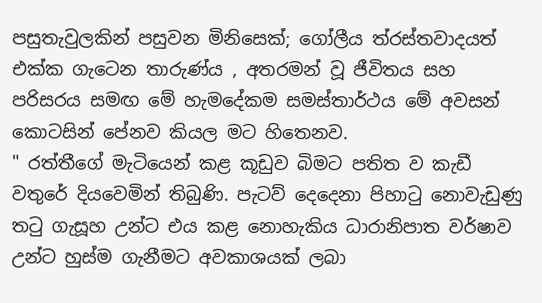පසුතැවුලකින් පසුවන මිනිසෙක්; ගෝලීය ත්රස්තවාදයත් එක්ක ගැටෙන තාරුණ්ය , අතරමන් වූ ජීවිතය සහ පරිසරය සමඟ මේ හැමදේකම සමස්තාර්ථය මේ අවසන් කොටසින් පේනව කියල මට හිතෙනව.
" රත්තීගේ මැටියෙන් කළ කූඩුව බිමට පතිත ව කැඩී වතුරේ දියවෙමින් තිබුණි. පැටව් දෙදෙනා පිහාටු නොවැඩුණු තටු ගැසූහ උන්ට එය කළ නොහැකිය ධාරානිපාත වර්ෂාව උන්ට හුස්ම ගැනීමට අවකාශයක් ලබා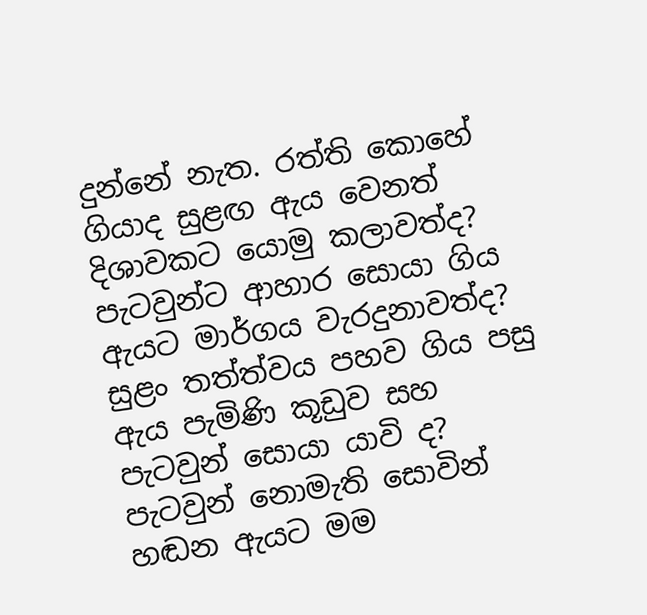දුන්නේ නැත. රත්ති කොහේ ගියාද සුළඟ ඇය වෙනත් දිශාවකට යොමු කලාවත්ද? පැටවුන්ට ආහාර සොයා ගිය ඇයට මාර්ගය වැරදුනාවත්ද? සුළං තත්ත්වය පහව ගිය පසු ඇය පැමිණි කූඩුව සහ පැටවුන් සොයා යාවි ද? පැටවුන් නොමැති සොවින් හඬන ඇයට මම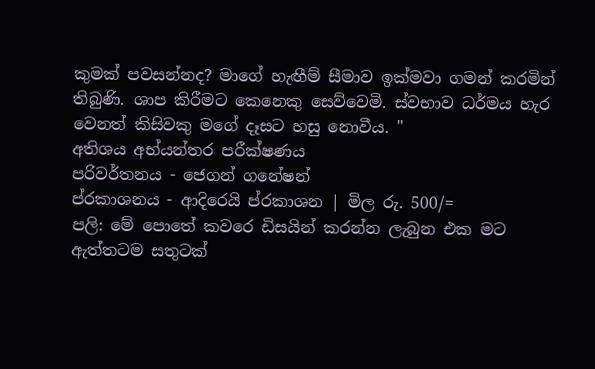කුමක් පවසන්නද? මාගේ හැඟීම් සීමාව ඉක්මවා ගමන් කරමින් තිබුණි. ශාප කිරීමට කෙනෙකු සෙව්වෙමි. ස්වභාව ධර්මය හැර වෙනත් කිසිවකු මගේ දෑසට හසු නොවීය. "
අතිශය අභ්යන්තර පරීක්ෂණය
පරිවර්තනය - ජෙගන් ගනේෂන්
ප්රකාශනය - ආදිරෙයි ප්රකාශන | මිල රු. 500/=
පලි: මේ පොතේ කවරෙ ඩිසයින් කරන්න ලැබුන එක මට ඇත්තටම සතුටක්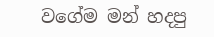වගේම මන් හදපු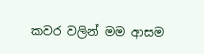කවර වලින් මම ආසම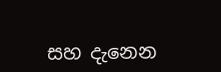සහ දැනෙන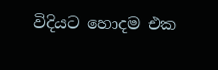විදියට හොදම එක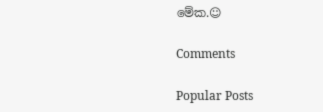මේක.☺

Comments

Popular Posts